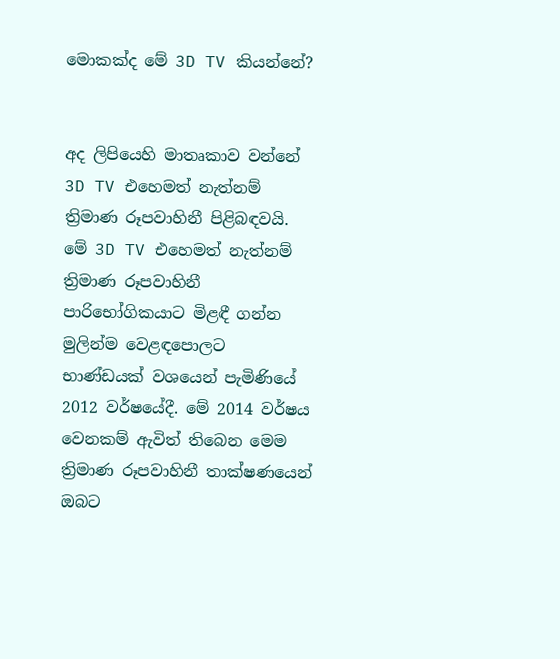මොකක්ද මේ 3D TV කියන්නේ?


අද ලිපියෙහි මාතෘකාව වන්නේ 3D TV එහෙමත් නැත්නම් ත්‍රිමාණ රූපවාහිනී පිළිබඳවයි. මේ 3D TV එහෙමත් නැත්නම් ත්‍රිමාණ රූපවාහිනී පාරිභෝගිකයාට මිළඳී ගන්න මුලින්ම වෙළඳපොලට භාණ්ඩයක් වශයෙන් පැමිණියේ 2012 වර්ෂයේදී. මේ 2014 වර්ෂය වෙනකම් ඇවිත් තිබෙන මෙම ත්‍රිමාණ රූපවාහිනී තාක්ෂණයෙන් ඔබට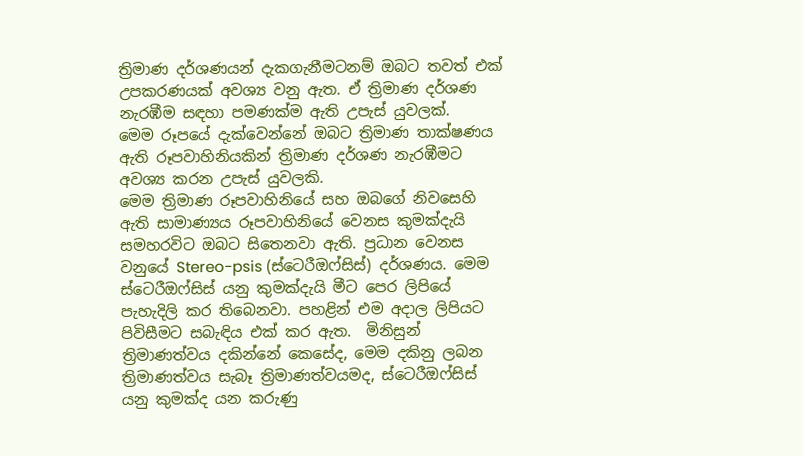ත්‍රිමාණ දර්ශණයන් දැකගැනීමටනම් ඔබට තවත් එක් උපකරණයක් අවශ්‍ය වනු ඇත. ඒ ත්‍රිමාණ දර්ශණ නැරඹීම සඳහා පමණක්ම ඇති උපැස් යුවලක්.
මෙම රූපයේ දැක්වෙන්නේ ඔබට ත්‍රිමාණ තාක්ෂණය ඇති රූපවාහිනියකින් ත්‍රිමාණ දර්ශණ නැරඹීමට අවශ්‍ය කරන උපැස් යුවලකි.
මෙම ත්‍රිමාණ රූපවාහිනියේ සහ ඔබගේ නිවසෙහි ඇති සාමාණ්‍යය රූපවාහිනියේ වෙනස කුමක්දැයි සමහරවිට ඔබට සිතෙනවා ඇති. ප්‍රධාන වෙනස වනුයේ Stereo-psis (ස්ටෙරීඔෆ්සිස්) දර්ශණය. මෙම ස්ටෙරීඔෆ්සිස් යනු කුමක්දැයි මීට පෙර ලිපියේ පැහැදිලි කර තිබෙනවා. පහළින් එම අදාල ලිපියට පිවිසීමට සබැඳිය එක් කර ඇත.  මිනිසුන් ත්‍රිමාණත්වය දකින්නේ කෙසේද, මෙම දකිනු ලබන ත්‍රිමාණත්වය සැබෑ ත්‍රිමාණත්වයමද, ස්ටෙරීඔෆ්සිස් යනු කුමක්ද යන කරුණු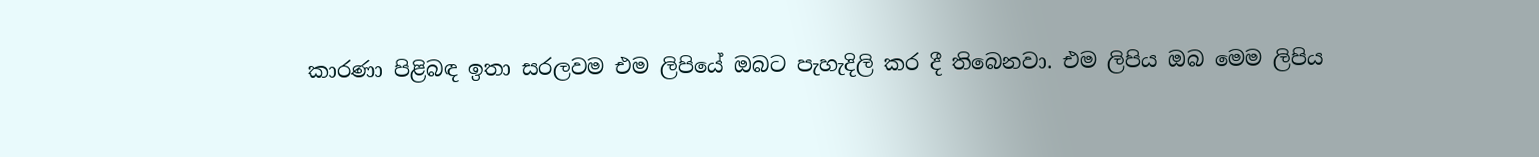කාරණා පිළිබඳ ඉතා සරලවම එම ලිපියේ ඔබට පැහැදිලි කර දී තිබෙනවා. එම ලිපිය ඔබ මෙම ලිපිය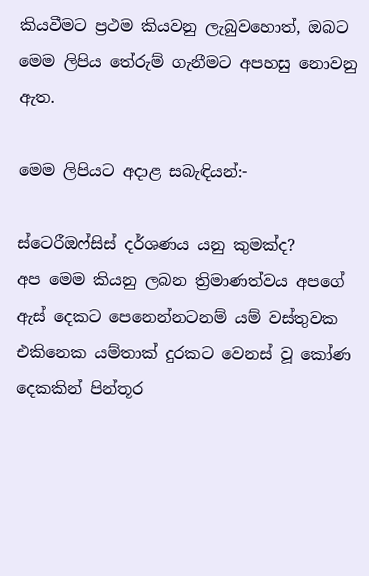කියවීමට ප්‍රථම කියවනු ලැබුවහොත්, ඔබට මෙම ලිපිය තේරුම් ගැනීමට අපහසු නොවනු ඇත.

මෙම ලිපියට අදාළ සබැඳියන්:-

ස්ටෙරීඔෆ්සිස් දර්ශණය යනු කුමක්ද?
අප මෙම කියනු ලබන ත්‍රිමාණත්වය අපගේ ඇස් දෙකට පෙනෙන්නටනම් යම් වස්තුවක එකිනෙක යම්තාක් දුරකට වෙනස් වූ කෝණ දෙකකින් පින්තූර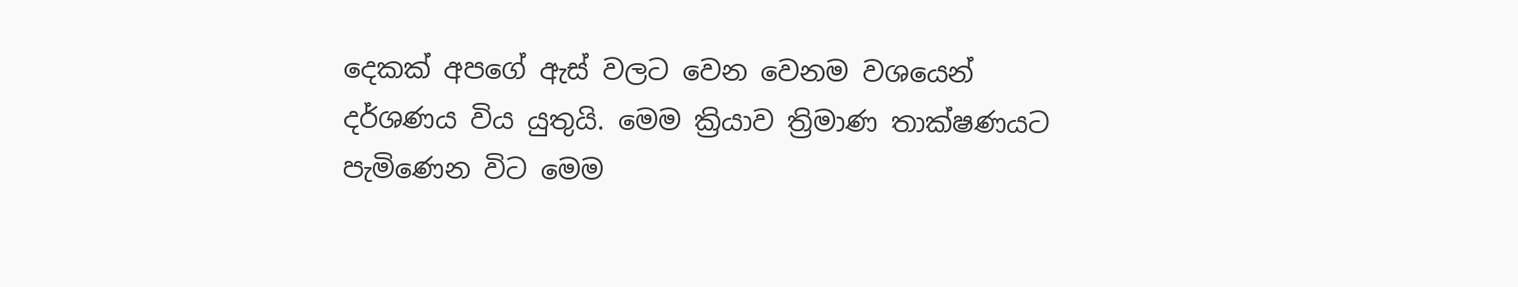දෙකක් අපගේ ඇස් වලට වෙන වෙනම වශයෙන් දර්ශණය විය යුතුයි. මෙම ක්‍රියාව ත්‍රිමාණ තාක්ෂණයට පැමිණෙන විට මෙම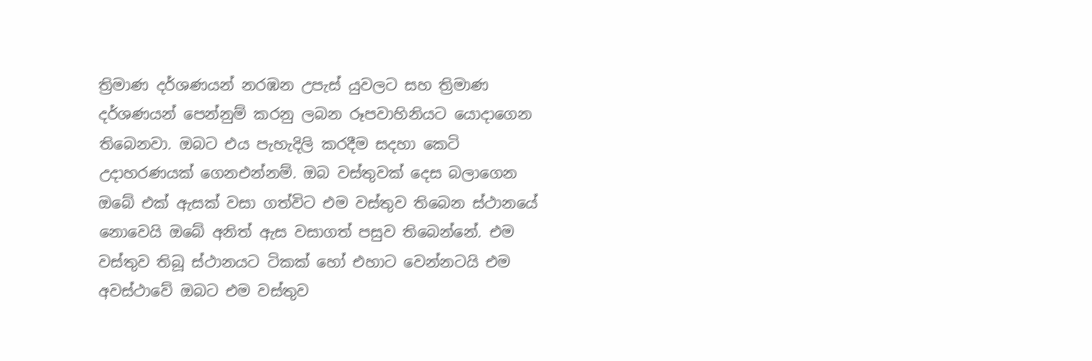ත්‍රිමාණ දර්ශණයන් නරඹන උපැස් යුවලට සහ ත්‍රිමාණ දර්ශණයන් පෙන්නුම් කරනු ලබන රූපවාහිනියට යොදාගෙන තිබෙනවා. ඔබට එය පැහැදිලි කරදීම සදහා කෙටි උදාහරණයක් ගෙනඑන්නම්. ඔබ වස්තුවක් දෙස බලාගෙන ඔබේ එක් ඇසක් වසා ගත්විට එම වස්තුව තිබෙන ස්ථානයේ නොවෙයි ඔබේ අනිත් ඇස වසාගත් පසුව තිබෙන්නේ. එම වස්තුව තිබූ ස්ථානයට ටිකක් හෝ එහාට වෙන්නටයි එම අවස්ථාවේ ඔබට එම වස්තුව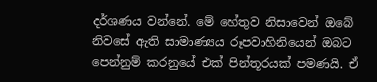දර්ශණය වන්නේ. මේ හේතුව නිසාවෙන් ඔබේ නිවසේ ඇති සාමාණ්‍යය රූපවාහිනියෙන් ඔබට පෙන්නුම් කරනුයේ එක් පින්තූරයක් පමණයි. ඒ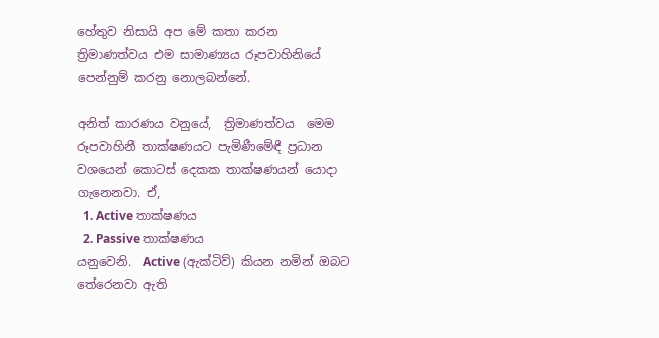හේතුව නිසායි අප මේ කතා කරන ත්‍රිමාණත්වය එම සාමාණ්‍යය රූපවාහිනියේ පෙන්නුම් කරනු නොලබන්නේ.

අනිත් කාරණය වනුයේ,  ත්‍රිමාණත්වය  මෙම රූපවාහිනී තාක්ෂණයට පැමිණීමේඳී ප්‍රධාන වශයෙන් කොටස් දෙකක තාක්ෂණයන් යොදා ගැනෙනවා. ඒ,
  1. Active තාක්ෂණය
  2. Passive තාක්ෂණය
යනුවෙනි.  Active (ඇක්ටිව්) කියන නමින් ඔබට තේරෙනවා ඇති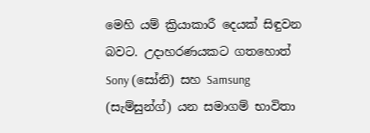මෙහි යම් ක්‍රියාකාරී දෙයක් සිඳුවන බවට. උදාහරණයකට ගතහොත් Sony (සෝනි) සහ Samsung (සැම්සුන්ග්) යන සමාගම් භාවිතා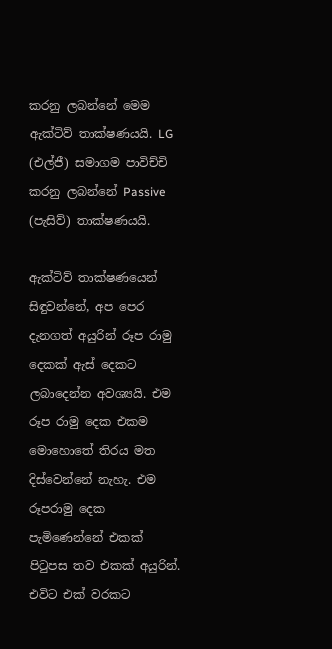කරනු ලබන්නේ මෙම ඇක්ටිව් තාක්ෂණයයි. LG (එල්ජී) සමාගම පාවිච්චි කරනු ලබන්නේ Passive (පැසිව්) තාක්ෂණයයි.

ඇක්ටිව් තාක්ෂණයෙන් සිඳුවන්නේ, අප පෙර දැනගත් අයුරින් රූප රාමු දෙකක් ඇස් දෙකට ලබාදෙන්න අවශ්‍යයි. එම රූප රාමු දෙක එකම මොහොතේ තිරය මත දිස්වෙන්නේ නැහැ. එම රූපරාමු දෙක පැමිණෙන්නේ එකක් පිටුපස තව එකක් අයුරින්. එවිට එක් වරකට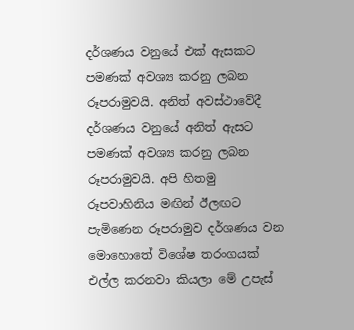දර්ශණය වනුයේ එක් ඇසකට පමණක් අවශ්‍ය කරනු ලබන රූපරාමුවයි. අනිත් අවස්ථාවේදී දර්ශණය වනුයේ අනිත් ඇසට පමණක් අවශ්‍ය කරනු ලබන රූපරාමුවයි. අපි හිතමු රූපවාහිනිය මඟින් ඊලඟට පැමිණෙන රූපරාමුව දර්ශණය වන මොහොතේ විශේෂ තරංගයක් එල්ල කරනවා කියලා මේ උපැස්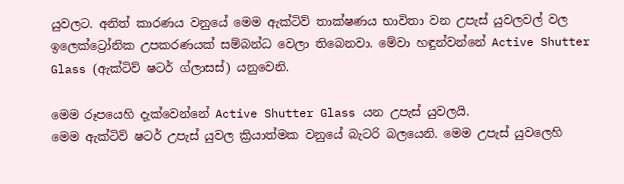යුවලට. අනිත් කාරණය වනුයේ මෙම ඇක්ටිව් තාක්ෂණය භාවිතා වන උපැස් යුවලවල් වල ඉලෙක්ට්‍රෝනික උපකරණයක් සම්බන්ධ වෙලා තිබෙනවා. මේවා හඳුන්වන්නේ Active Shutter Glass (ඇක්ටිව් ෂටර් ග්ලාසස්) යනුවෙනි.

මෙම රූපයෙහි දැක්වෙන්නේ Active Shutter Glass යන උපැස් යුවලයි.
මෙම ඇක්ටිව් ෂටර් උපැස් යුවල ක්‍රියාත්මක වනුයේ බැටරි බලයෙනි. මෙම උපැස් යුවලෙහි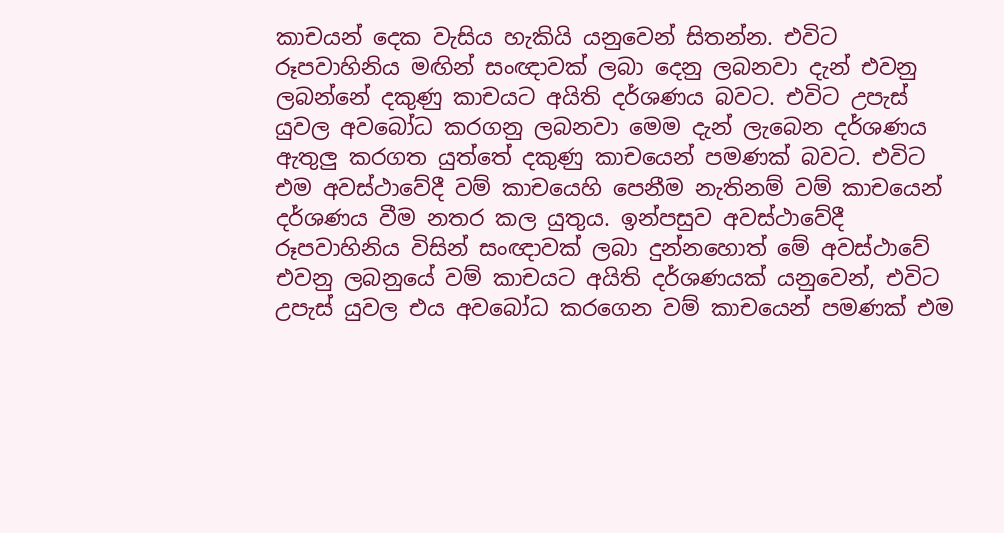කාචයන් දෙක වැසිය හැකියි යනුවෙන් සිතන්න. එවිට රූපවාහිනිය මඟින් සංඥාවක් ලබා දෙනු ලබනවා දැන් එවනු ලබන්නේ දකුණු කාචයට අයිති දර්ශණය බවට. එවිට උපැස් යුවල අවබෝධ කරගනු ලබනවා මෙම දැන් ලැබෙන දර්ශණය ඇතුලු කරගත යුත්තේ දකුණු කාචයෙන් පමණක් බවට. එවිට එම අවස්ථාවේදී වම් කාචයෙහි පෙනීම නැතිනම් වම් කාචයෙන් දර්ශණය වීම නතර කල යුතුය. ඉන්පසුව අවස්ථාවේදී රූපවාහිනිය විසින් සංඥාවක් ලබා දුන්නහොත් මේ අවස්ථාවේ එවනු ලබනුයේ වම් කාචයට අයිති දර්ශණයක් යනුවෙන්, එවිට උපැස් යුවල එය අවබෝධ කරගෙන වම් කාචයෙන් පමණක් එම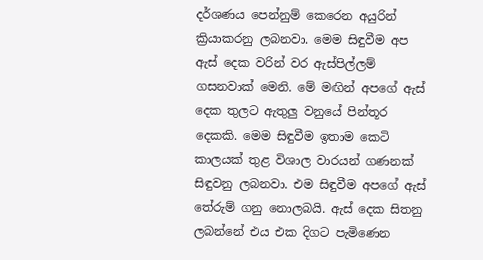දර්ශණය පෙන්නුම් කෙරෙන අයුරින් ක්‍රියාකරනු ලබනවා. මෙම සිඳුවීම අප ඇස් දෙක වරින් වර ඇස්පිල්ලම් ගසනවාක් මෙනි. මේ මඟින් අපගේ ඇස් දෙක තුලට ඇතුලු වනුයේ පින්තූර දෙකකි. මෙම සිඳුවීම ඉතාම කෙටි කාලයක් තුළ විශාල වාරයන් ගණනක් සිඳුවනු ලබනවා. එම සිඳුවීම අපගේ ඇස් තේරුම් ගනු නොලබයි. ඇස් දෙක සිතනු ලබන්නේ එය එක දිගට පැමිණෙන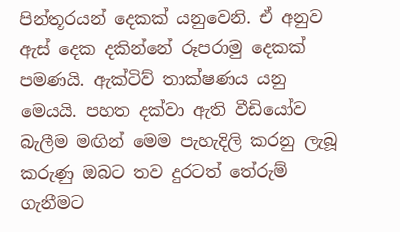පින්තූරයන් දෙකක් යනුවෙනි. ඒ අනුව ඇස් දෙක දකින්නේ රූපරාමු දෙකක් පමණයි. ඇක්ටිව් තාක්ෂණය යනු මෙයයි. පහත දක්වා ඇති වීඩියෝව බැලීම මඟින් මෙම පැහැදිලි කරනු ලැබූ කරුණු ඔබට තව දුරටත් තේරුම් ගැනීමට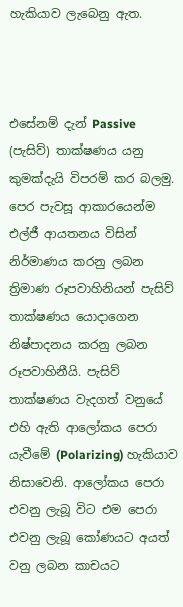හැකියාව ලැබෙනු ඇත.



එසේනම් දැන් Passive (පැසිව්) තාක්ෂණය යනු කුමක්දැයි විපරම් කර බලමු. පෙර පැවසූ ආකාරයෙන්ම එල්ජී ආයතනය විසින් නිර්මාණය කරනු ලබන ත්‍රිමාණ රූපවාහිනියන් පැසිව් තාක්ෂණය යොදාගෙන නිෂ්පාදනය කරනු ලබන රූපවාහිනීයි. පැසිව් තාක්ෂණය වැදගත් වනුයේ එහි ඇති ආලෝකය පෙරා යැවීමේ (Polarizing) හැකියාව නිසාවෙනි. ආලෝකය පෙරා එවනු ලැබූ විට එම පෙරා එවනු ලැබූ කෝණයට අයත් වනු ලබන කාචයට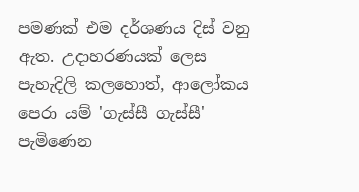පමණක් එම දර්ශණය දිස් වනු ඇත. උදාහරණයක් ලෙස පැහැදිලි කලහොත්, ආලෝකය පෙරා යම් 'ගැස්සී ගැස්සී' පැමිණෙන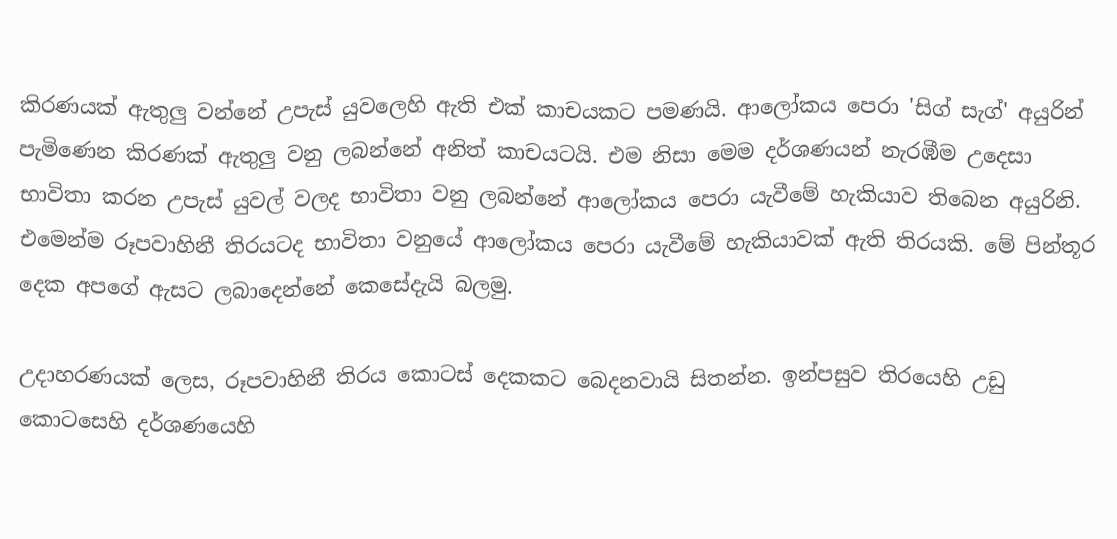කිරණයක් ඇතුලු වන්නේ උපැස් යුවලෙහි ඇති එක් කාචයකට පමණයි. ආලෝකය පෙරා 'සිග් සැග්' අයුරින් පැමිණෙන කිරණක් ඇතුලු වනු ලබන්නේ අනිත් කාචයටයි. එම නිසා මෙම දර්ශණයන් නැරඹීම උදෙසා භාවිතා කරන උපැස් යුවල් වලද භාවිතා වනු ලබන්නේ ආලෝකය පෙරා යැවීමේ හැකියාව තිබෙන අයුරිනි. එමෙන්ම රූපවාහිනී තිරයටද භාවිතා වනුයේ ආලෝකය පෙරා යැවීමේ හැකියාවක් ඇති තිරයකි. මේ පින්තූර දෙක අපගේ ඇසට ලබාදෙන්නේ කෙසේදැයි බලමු.

උදාහරණයක් ලෙස, රූපවාහිනී තිරය කොටස් දෙකකට බෙදනවායි සිතන්න. ඉන්පසුව තිරයෙහි උඩු කොටසෙහි දර්ශණයෙහි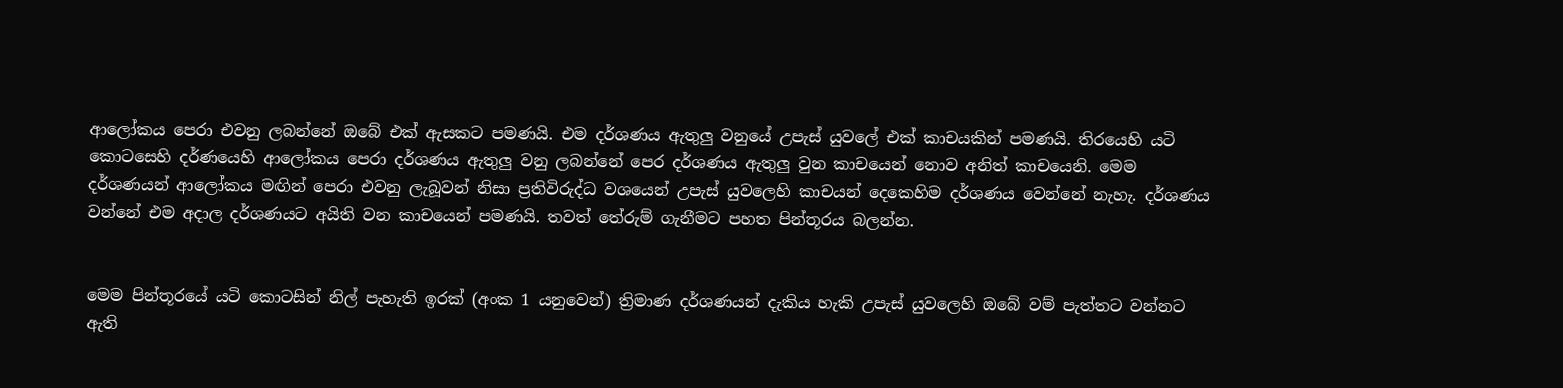ආලෝකය පෙරා එවනු ලබන්නේ ඔබේ එක් ඇසකට පමණයි. එම දර්ශණය ඇතුලු වනුයේ උපැස් යුවලේ එක් කාචයකින් පමණයි. තිරයෙහි යටි කොටසෙහි දර්ණයෙහි ආලෝකය පෙරා දර්ශණය ඇතුලු වනු ලබන්නේ පෙර දර්ශණය ඇතුලු වුන කාචයෙන් නොව අනිත් කාචයෙනි. මෙම දර්ශණයන් ආලෝකය මඟින් පෙරා එවනු ලැබූවන් නිසා ප්‍රතිවිරුද්ධ වශයෙන් උපැස් යුවලෙහි කාචයන් දෙකෙහිම දර්ශණය වෙන්නේ නැහැ. දර්ශණය වන්නේ එම අදාල දර්ශණයට අයිති වන කාචයෙන් පමණයි. තවත් තේරුම් ගැනීමට පහත පින්තූරය බලන්න.


මෙම පින්තූරයේ යටි කොටසින් නිල් පැහැති ඉරක් (අංක 1 යනුවෙන්) ත්‍රිමාණ දර්ශණයන් දැකිය හැකි උපැස් යුවලෙහි ඔබේ වම් පැත්තට වන්නට ඇති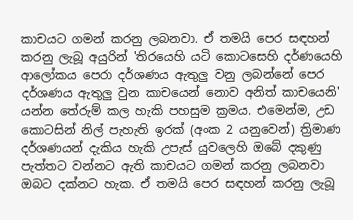කාචයට ගමන් කරනු ලබනවා. ඒ තමයි පෙර සඳහන් කරනු ලැබූ අයුරින් 'තිරයෙහි යටි කොටසෙහි දර්ණයෙහි ආලෝකය පෙරා දර්ශණය ඇතුලු වනු ලබන්නේ පෙර දර්ශණය ඇතුලු වුන කාචයෙන් නොව අනිත් කාචයෙනි' යන්න තේරුම් කල හැකි පහසුම ක්‍රමය. එමෙන්ම, උඩ කොටසින් නිල් පැහැති ඉරක් (අංක 2 යනුවෙන්) ත්‍රිමාණ දර්ශණයන් දැකිය හැකි උපැස් යුවලෙහි ඔබේ දකුණු පැත්තට වන්නට ඇති කාචයට ගමන් කරනු ලබනවා ඔබට දක්නට හැක. ඒ තමයි පෙර සඳහන් කරනු ලැබූ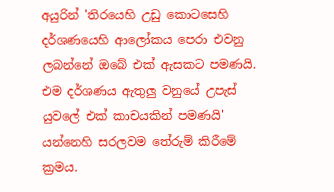අයුරින් 'තිරයෙහි උඩු කොටසෙහි දර්ශණයෙහි ආලෝකය පෙරා එවනු ලබන්නේ ඔබේ එක් ඇසකට පමණයි. එම දර්ශණය ඇතුලු වනුයේ උපැස් යුවලේ එක් කාචයකින් පමණයි' යන්නෙහි සරලවම තේරුම් කිරීමේ ක්‍රමය.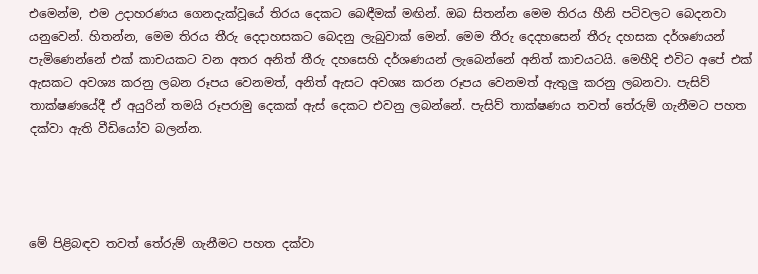එමෙන්ම, එම උදාහරණය ගෙනදැක්වූයේ තිරය දෙකට බෙඳීමක් මඟින්. ඔබ සිතන්න මෙම තිරය හීනි පටිවලට බෙදනවා යනුවෙන්. හිතන්න, මෙම තිරය තීරු දෙදාහසකට බෙදනු ලැබුවාක් මෙන්. මෙම තීරු දෙදහසෙන් තීරු දහසක දර්ශණයන් පැමිණෙන්නේ එක් කාචයකට වන අතර අනිත් තීරු දහසෙහි දර්ශණයන් ලැබෙන්නේ අනිත් කාචයටයි. මෙහීදි එවිට අපේ එක් ඇසකට අවශ්‍ය කරනු ලබන රූපය වෙනමත්, අනිත් ඇසට අවශ්‍ය කරන රූපය වෙනමත් ඇතුලු කරනු ලබනවා. පැසිව් තාක්ෂණයේදී ඒ අයුරින් තමයි රූපරාමු දෙකක් ඇස් දෙකට එවනු ලබන්නේ. පැසිව් තාක්ෂණය තවත් තේරුම් ගැනීමට පහත දක්වා ඇති වීඩියෝව බලන්න.




මේ පිළිබඳව තවත් තේරුම් ගැනීමට පහත දක්වා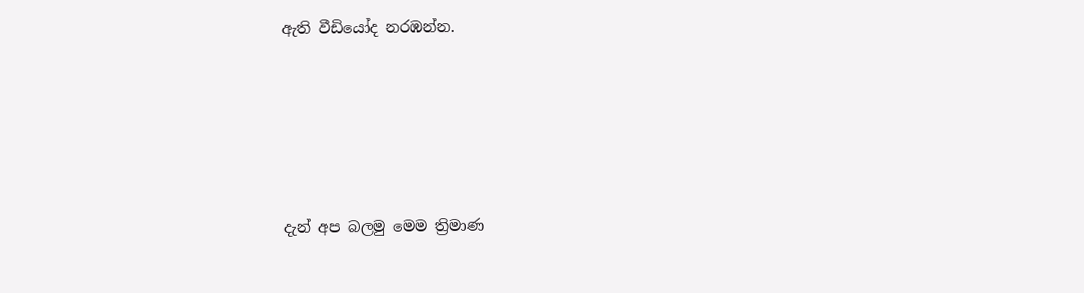ඇති වීඩියෝද නරඹන්න.






දැන් අප බලමු මෙම ත්‍රිමාණ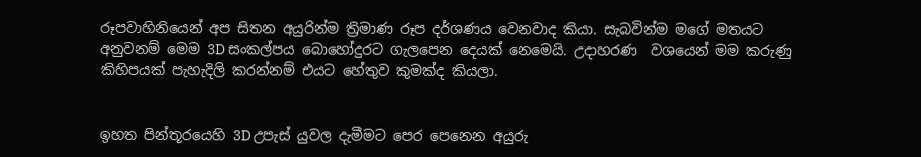රූපවාහිනියෙන් අප සිතන අයුරින්ම ත්‍රිමාණ රූප දර්ශණය වෙනවාද කියා. සැබවින්ම මගේ මතයට අනුවනම් මෙම 3D සංකල්පය බොහෝදුරට ගැලපෙන දෙයක් නෙමෙයි. උදාහරණ  වශයෙන් මම කරුණු කිහිපයක් පැහැදිලි කරන්නම් එයට හේතුව කුමක්ද කියලා.


ඉහත පින්තූරයෙහි 3D උපැස් යුවල දැමීමට පෙර පෙනෙන අයුරු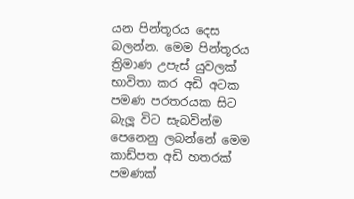යන පින්තූරය දෙස බලන්න. මෙම පින්තූරය ත්‍රිමාණ උපැස් යුවලක් භාවිතා කර අඩි අටක පමණ පරතරයක සිට බැලූ විට සැබවින්ම පෙනෙනු ලබන්නේ මෙම කාඩ්පත අඩි හතරක් පමණක්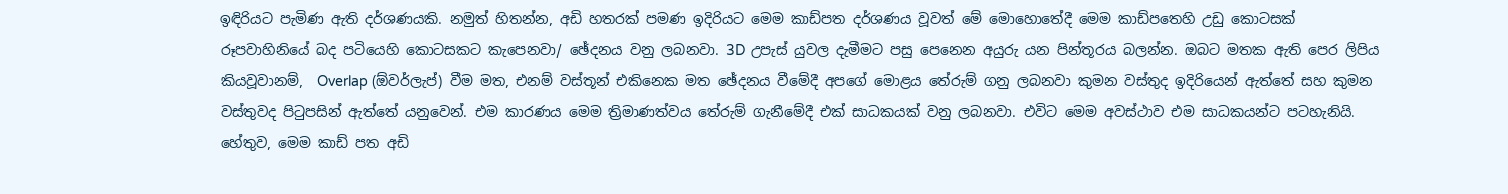ඉඳිරියට පැමිණ ඇති දර්ශණයකි. නමුත් හිතන්න, අඩි හතරක් පමණ ඉදිරියට මෙම කාඩ්පත දර්ශණය වූවත් මේ මොහොතේදී මෙම කාඩ්පතෙහි උඩු කොටසක් රූපවාහිනියේ බද පටියෙහි කොටසකට කැපෙනවා/ ඡේදනය වනු ලබනවා. 3D උපැස් යුවල දැමීමට පසු පෙනෙන අයුරු යන පින්තූරය බලන්න. ඔබට මතක ඇති පෙර ලිපිය කියවූවානම්,  Overlap (ඕවර්ලැප්) වීම මත, එනම් වස්තූන් එකිනෙක මත ඡේදනය වීමේදී අපගේ මොළය තේරුම් ගනු ලබනවා කුමන වස්තුද ඉදිරියෙන් ඇත්තේ සහ කුමන වස්තුවද පිටුපසින් ඇත්තේ යනුවෙන්. එම කාරණය මෙම ත්‍රිමාණත්වය තේරුම් ගැනීමේදී එක් සාධකයක් වනු ලබනවා. එවිට මෙම අවස්ථාව එම සාධකයන්ට පටහැනියි. හේතුව, මෙම කාඩ් පත අඩි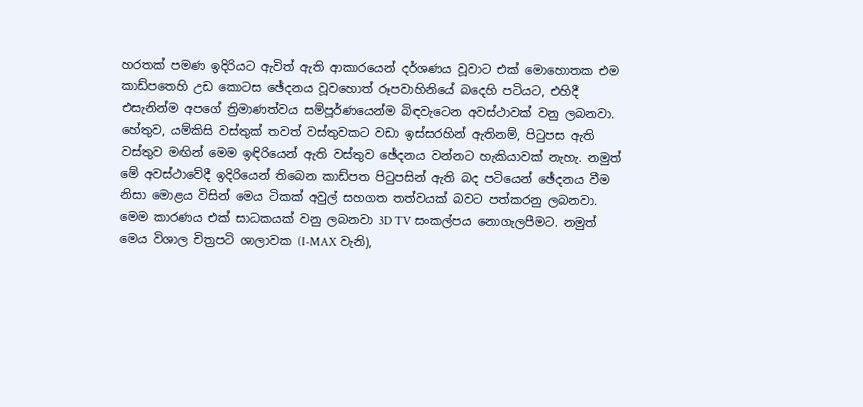හරතක් පමණ ඉදිරියට ඇවිත් ඇති ආකාරයෙන් දර්ශණය වූවාට එක් මොහොතක එම කාඩ්පතෙහි උඩ කොටස ඡේදනය වූවහොත් රූපවාහිනියේ බදෙහි පටියට, එහිදී එසැනින්ම අපගේ ත්‍රිමාණත්වය සම්පූර්ණයෙන්ම බිඳවැටෙන අවස්ථාවක් වනු ලබනවා. හේතුව, යම්කිසි වස්තුක් තවත් වස්තුවකට වඩා ඉස්සරහින් ඇතිනම්, පිටුපස ඇති වස්තුව මඟින් මෙම ඉඳිරියෙන් ඇති වස්තුව ඡේදනය වන්නට හැකියාවක් නැහැ. නමුත් මේ අවස්ථාවේදී ඉදිරියෙන් තිබෙන කාඩ්පත පිටුපසින් ඇති බද පටියෙන් ඡේදනය වීම නිසා මොළය විසින් මෙය ටිකක් අවුල් සහගත තත්වයක් බවට පත්කරනු ලබනවා. මෙම කාරණය එක් සාධකයක් වනු ලබනවා 3D TV සංකල්පය නොගැලපීමට. නමුත් මෙය විශාල චිත්‍රපටි ශාලාවක (I-MAX වැනි),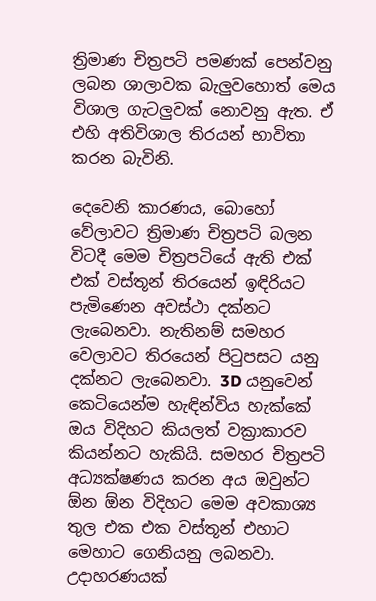ත්‍රිමාණ චිත්‍රපටි පමණක් පෙන්වනු ලබන ශාලාවක බැලුවහොත් මෙය විශාල ගැටලුවක් නොවනු ඇත. ඒ එහි අතිවිශාල තිරයන් භාවිතා කරන බැවිනි.

දෙවෙනි කාරණය, බොහෝ වේලාවට ත්‍රිමාණ චිත්‍රපටි බලන විටදී මෙම චිත්‍රපටියේ ඇති එක් එක් වස්තූන් තිරයෙන් ඉඳිරියට පැමිණෙන අවස්ථා දක්නට ලැබෙනවා. නැතිනම් සමහර වෙලාවට තිරයෙන් පිටුපසට යනු දක්නට ලැබෙනවා. 3D යනුවෙන් කෙටියෙන්ම හැඳින්විය හැක්කේ ඔය විදිහට කියලත් වක්‍රාකාරව කියන්නට හැකියි. සමහර චිත්‍රපටි අධ්‍යක්ෂණය කරන අය ඔවුන්ට ඕන ඕන විදිහට මෙම අවකාශ්‍ය තුල එක එක වස්තූන් එහාට මෙහාට ගෙනියනු ලබනවා. උදාහරණයක්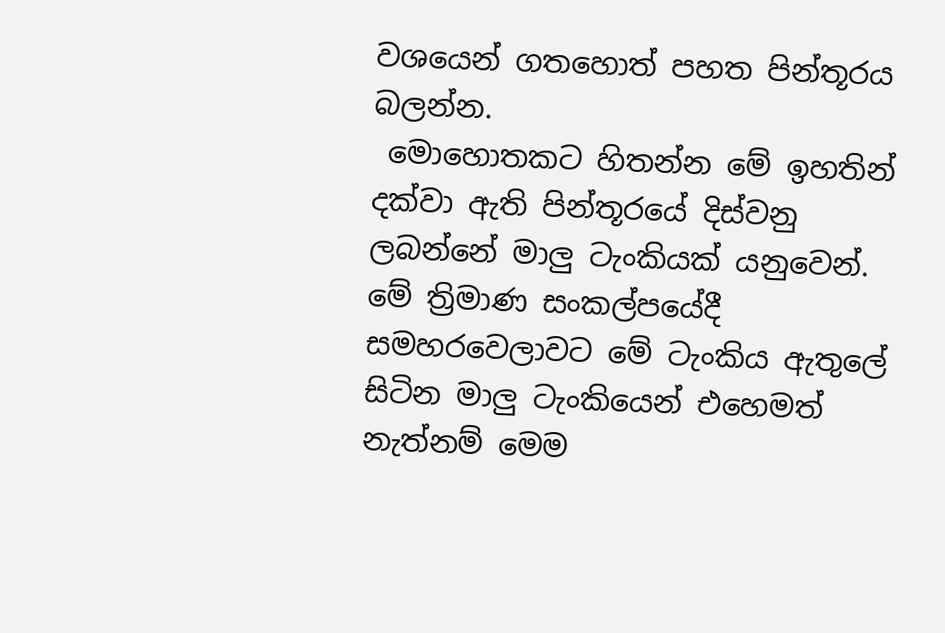වශයෙන් ගතහොත් පහත පින්තූරය බලන්න.
 මොහොතකට හිතන්න මේ ඉහතින් දක්වා ඇති පින්තූරයේ දිස්වනු ලබන්නේ මාලු ටැංකියක් යනුවෙන්. මේ ත්‍රිමාණ සංකල්පයේදී සමහරවෙලාවට මේ ටැංකිය ඇතුලේ සිටින මාලු ටැංකියෙන් එහෙමත් නැත්නම් මෙම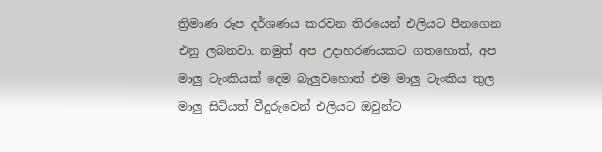ත්‍රිමාණ රූප දර්ශණය කරවන තිරයෙන් එලියට පීනගෙන එනු ලබනවා. නමුත් අප උදාහරණයකට ගතහොත්, අප මාලු ටැංකියක් දෙම බැලුවහොත් එම මාලු ටැංකිය තුල මාලු සිටියත් වීදුරුවෙන් එලියට ඔවුන්ට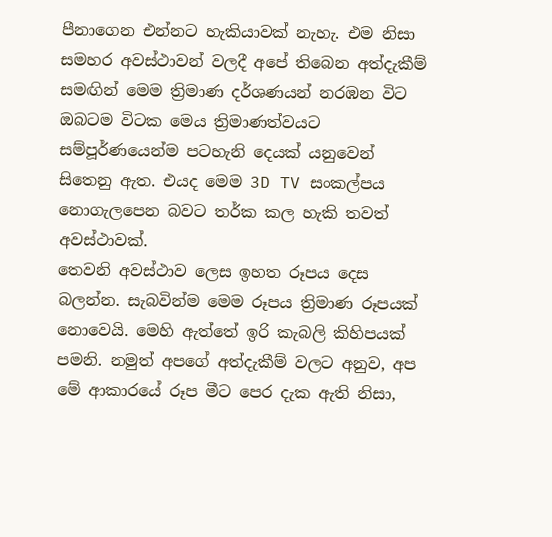පීනාගෙන එන්නට හැකියාවක් නැහැ. එම නිසා සමහර අවස්ථාවන් වලදී අපේ තිබෙන අත්දැකීම් සමඟින් මෙම ත්‍රිමාණ දර්ශණයන් නරඹන විට ඔබටම විටක මෙය ත්‍රිමාණත්වයට සම්පූර්ණයෙන්ම පටහැනි දෙයක් යනුවෙන් සිතෙනු ඇත. එයද මෙම 3D TV සංකල්පය නොගැලපෙන බවට තර්ක කල හැකි තවත් අවස්ථාවක්.
තෙවනි අවස්ථාව ලෙස ඉහත රූපය දෙස බලන්න. සැබවින්ම මෙම රූපය ත්‍රිමාණ රූපයක් නොවෙයි. මෙහි ඇත්තේ ඉරි කැබලි කිහිපයක් පමනි. නමුත් අපගේ අත්දැකීම් වලට අනුව, අප මේ ආකාරයේ රූප මීට පෙර දැක ඇති නිසා,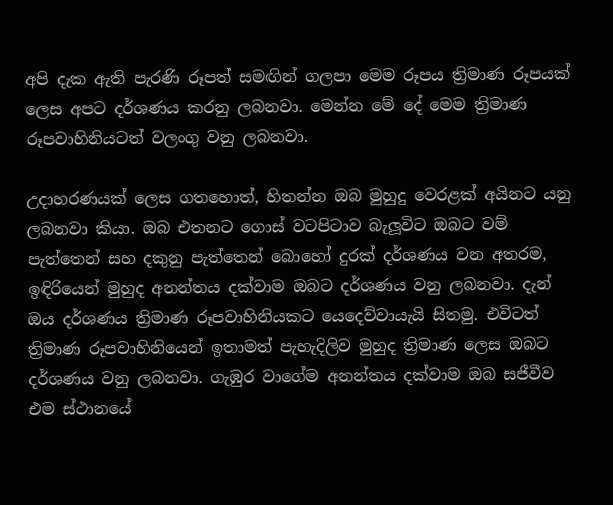අපි දැක ඇති පැරණි රූපත් සමඟින් ගලපා මෙම රූපය ත්‍රිමාණ රූපයක් ලෙස අපට දර්ශණය කරනු ලබනවා. මෙන්න මේ දේ මෙම ත්‍රිමාණ රූපවාහිනියටත් වලංගු වනු ලබනවා.

උදාහරණයක් ලෙස ගතහොත්, හිතන්න ඔබ මුහුදු වෙරළක් අයිනට යනු ලබනවා කියා. ඔබ එතනට ගොස් වටපිටාව බැලූවිට ඔබට වම් පැත්තෙන් සහ දකුනු පැත්තෙන් බොහෝ දුරක් දර්ශණය වන අතරම, ඉඳිරියෙන් මුහුද අනන්තය දක්වාම ඔබට දර්ශණය වනු ලබනවා. දැන් ඔය දර්ශණය ත්‍රිමාණ රූපවාහිනියකට යෙදෙව්වායැයි සිතමු. එවිටත් ත්‍රිමාණ රූපවාහිනියෙන් ඉතාමත් පැහැදිලිව මුහුද ත්‍රිමාණ ලෙස ඔබට දර්ශණය වනු ලබනවා. ගැඹුර වාගේම අනන්තය දක්වාම ඔබ සජීවීව එම ස්ථානයේ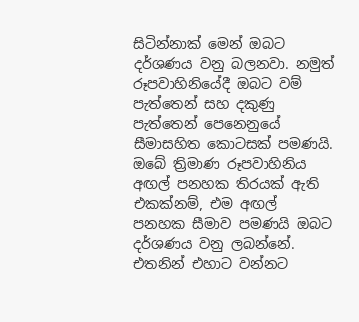සිටින්නාක් මෙන් ඔබට දර්ශණය වනු බලනවා. නමුත් රූපවාහිනියේදී ඔබට වම් පැත්තෙන් සහ දකුණු පැත්තෙන් පෙනෙනුයේ සීමාසහිත කොටසක් පමණයි. ඔබේ ත්‍රිමාණ රූපවාහිනිය අඟල් පනහක තිරයක් ඇති එකක්නම්, එම අඟල් පනහක සීමාව පමණයි ඔබට දර්ශණය වනු ලබන්නේ. එතනින් එහාට වන්නට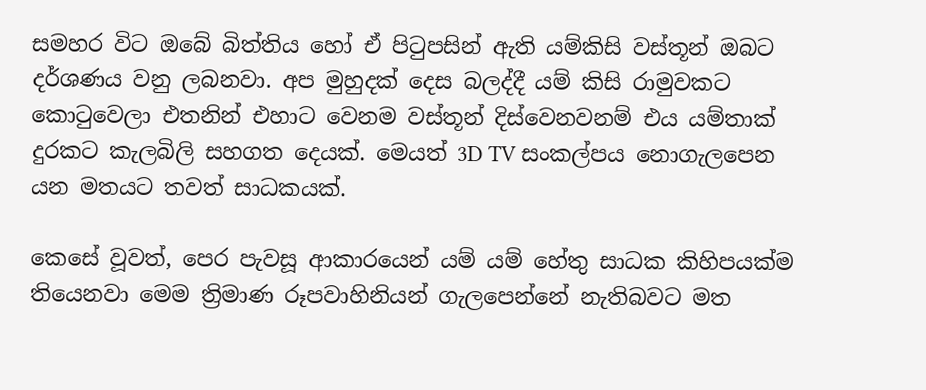සමහර විට ඔබේ බිත්තිය හෝ ඒ පිටුපසින් ඇති යම්කිසි වස්තූන් ඔබට දර්ශණය වනු ලබනවා. අප මුහුදක් දෙස බලද්දී යම් කිසි රාමුවකට කොටුවෙලා එතනින් එහාට වෙනම වස්තූන් දිස්වෙනවනම් එය යම්තාක් දුරකට කැලබිලි සහගත දෙයක්. මෙයත් 3D TV සංකල්පය නොගැලපෙන යන මතයට තවත් සාධකයක්.

කෙසේ වූවත්, පෙර පැවසූ ආකාරයෙන් යම් යම් හේතු සාධක කිහිපයක්ම තියෙනවා මෙම ත්‍රිමාණ රූපවාහිනියන් ගැලපෙන්නේ නැතිබවට මත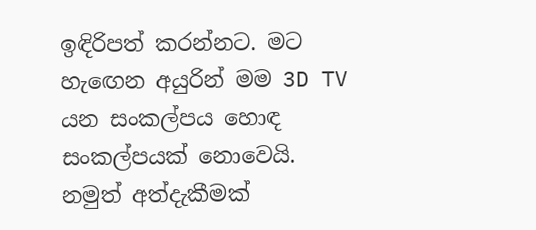ඉඳිරිපත් කරන්නට. මට හැඟෙන අයුරින් මම 3D TV යන සංකල්පය හොඳ සංකල්පයක් නොවෙයි. නමුත් අත්දැකීමක්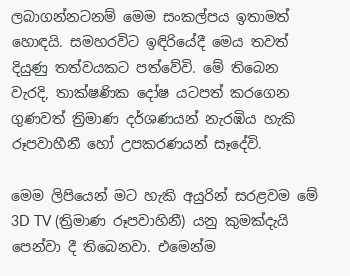ලබාගන්නටනම් මෙම සංකල්පය ඉතාමත් හොඳයි. සමහරවිට ඉඳිරියේදී මෙය තවත් දියුණු තත්වයකට පත්වේවි. මේ තිබෙන වැරදි, තාක්ෂණික දෝෂ යටපත් කරගෙන ගුණවත් ත්‍රිමාණ දර්ශණයන් නැරඹිය හැකි රූපවාහීනී හෝ උපකරණයන් සෑදේවි.

මෙම ලිපියෙන් මට හැකි අයුරින් සරළවම මේ 3D TV (ත්‍රිමාණ රූපවාහිනී) යනු කුමක්දැයි පෙන්වා දී තිබෙනවා. එමෙන්ම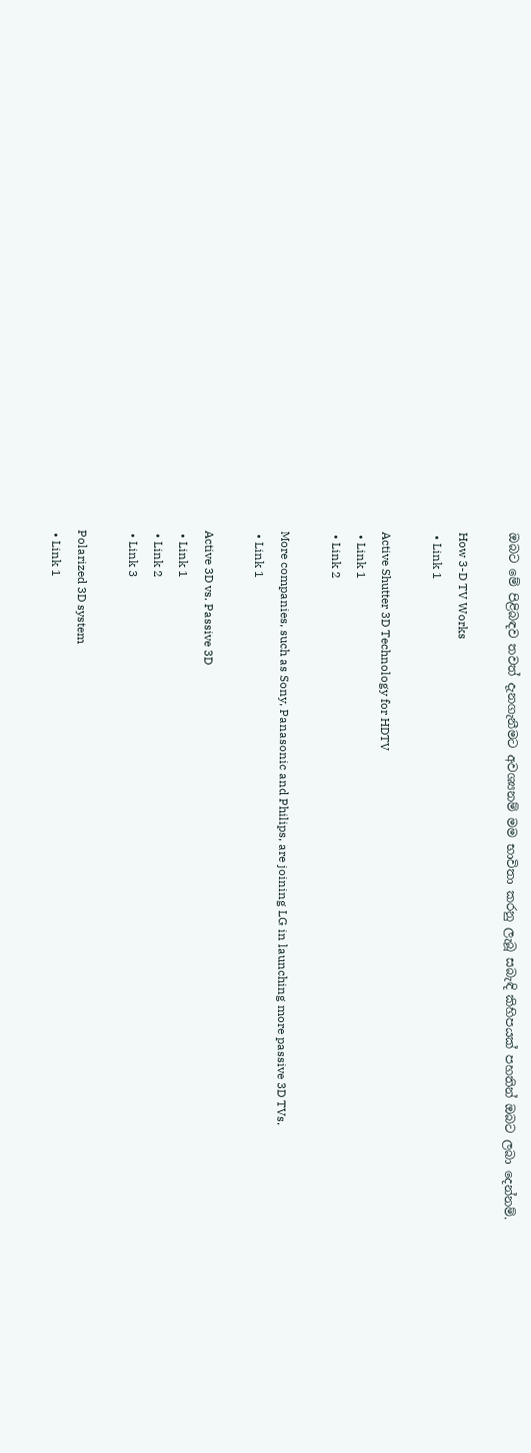ඔබට මේ පිළිබඳව තවත් දැනගැනීමට අවශ්‍යනම් මම භාවිතා කරනු ලැබූ සබැඳි කිහිපයක් පහතින් ඔබට ලබා දෙන්නම්.

How 3-D TV Works
 • Link 1

Active Shutter 3D Technology for HDTV
 • Link 1
 • Link 2

More companies, such as Sony, Panasonic and Philips, are joining LG in launching more passive 3D TVs.
 • Link 1

Active 3D vs. Passive 3D
 • Link 1
 • Link 2
 • Link 3

Polarized 3D system
 • Link 1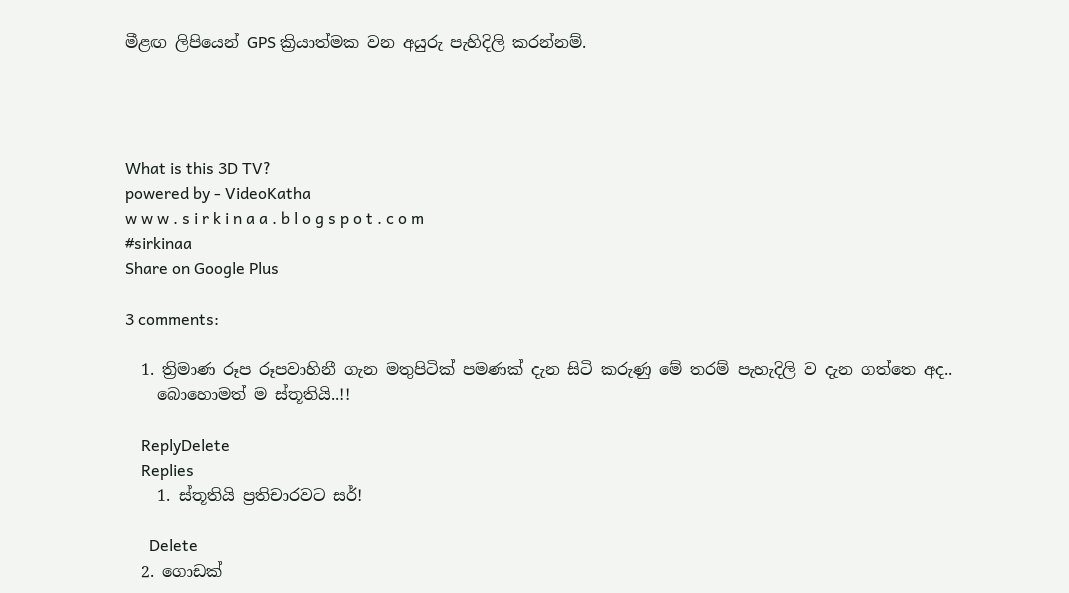මීළඟ ලිපියෙන් GPS ක්‍රියාත්මක වන අයුරු පැහිදිලි කරන්නම්.




What is this 3D TV?
powered by - VideoKatha
w w w . s i r k i n a a . b l o g s p o t . c o m
#sirkinaa
Share on Google Plus

3 comments:

  1. ත්‍රිමාණ රූප රූපවාහිනී ගැන මතුපිටික් පමණක් දැන සිටි කරුණු මේ තරම් පැහැදිලි ව දැන ගත්තෙ අද..
    බොහොමත් ම ස්තූතියි..!!

    ReplyDelete
    Replies
    1. ස්තූතියි ප්‍රතිචාරවට සර්!

      Delete
  2. ගොඩක්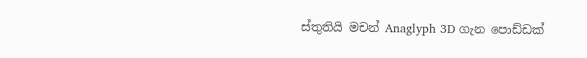ස්තුතියි මචන් Anaglyph 3D ගැන පොඩ්ඩක්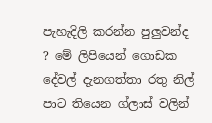පැහැදිලි කරන්න පුලුවන්ද ? මේ ලිපියෙන් ගොඩක දේවල් දැනගත්තා රතු නිල් පාට තියෙන ග්ලාස් වලින්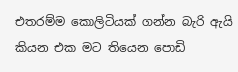එතරම්ම කොලිටියක් ගන්න බැරි ඇයි කියන එක මට තියෙන පොඩි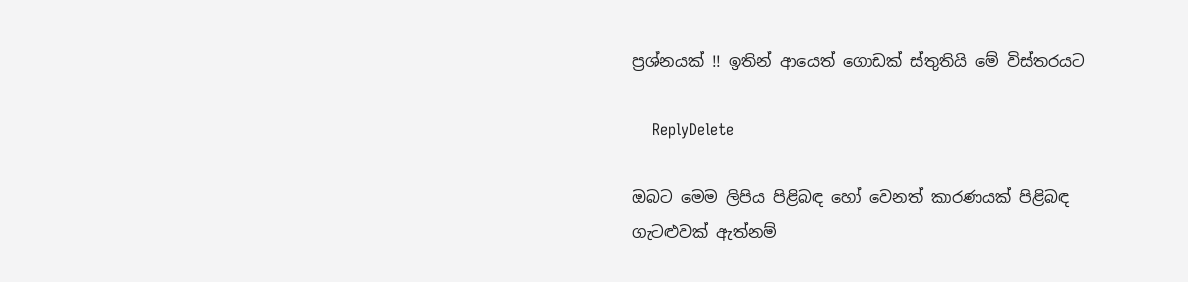ප්‍රශ්නයක් !! ඉතින් ආයෙත් ගොඩක් ස්තුතියි මේ විස්තරයට

    ReplyDelete

ඔබට මෙම ලිපිය පිළිබඳ හෝ වෙනත් කාරණයක් පිළිබඳ ගැටළුවක් ඇත්නම්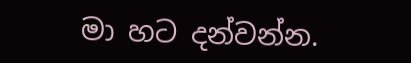මා හට දන්වන්න.